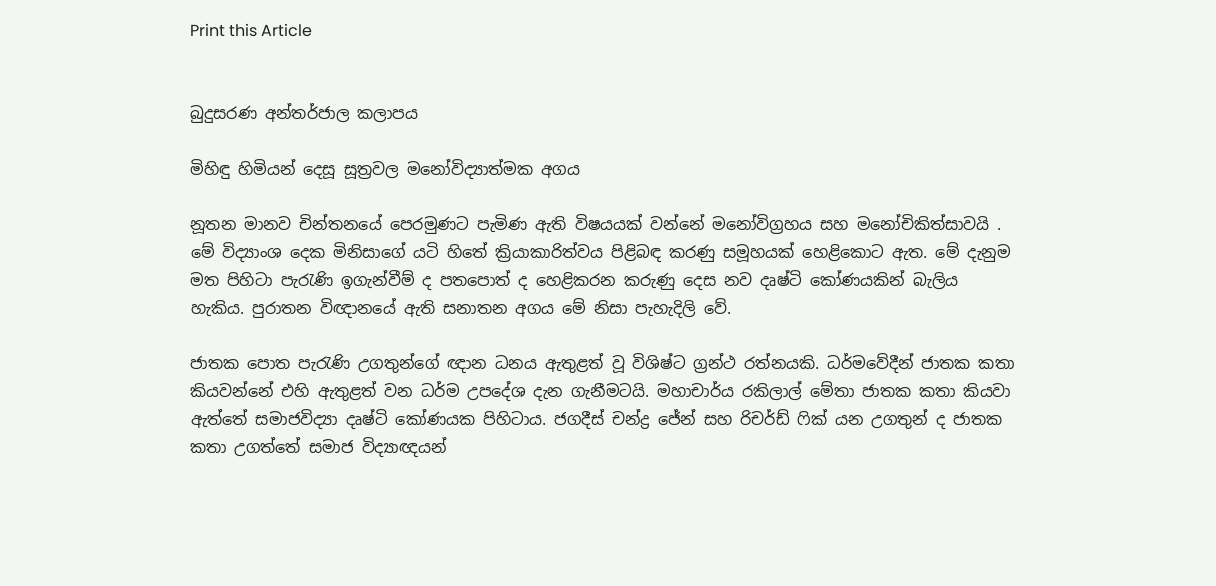Print this Article


බුදුසරණ අන්තර්ජාල කලාපය

මිහිඳු හිමියන් දෙසූ සූත්‍රවල මනෝවිද්‍යාත්මක අගය

නූතන මානව චින්තනයේ පෙරමුණට පැමිණ ඇති විෂයයක් වන්නේ මනෝවිග්‍රහය සහ මනෝචිකිත්සාවයි . මේ විද්‍යාංශ දෙක මිනිසාගේ යටි හිතේ ක්‍රියාකාරිත්වය පිළිබඳ කරණු සමූහයක් හෙළිකොට ඇත. මේ දැනුම මත පිහිටා පැරැණි ඉගැන්වීම් ද පතපොත් ද හෙළිකරන කරුණු දෙස නව දෘෂ්ටි කෝණයකින් බැලිය හැකිය. පුරාතන විඥානයේ ඇති සනාතන අගය මේ නිසා පැහැදිලි වේ.

ජාතක පොත පැරැණි උගතුන්ගේ ඥාන ධනය ඇතුළත් වූ විශිෂ්ට ග්‍රන්ථ රත්නයකි. ධර්මවේදීන් ජාතක කතා කියවන්නේ එහි ඇතුළත් වන ධර්ම උපදේශ දැන ගැනීමටයි. මහාචාර්ය රකිලාල් මේතා ජාතක කතා කියවා ඇත්තේ සමාජවිද්‍යා දෘෂ්ටි කෝණයක පිහිටාය. ජගදීස් චන්ද්‍ර ජේන් සහ රිචර්ඩ් ෆික් යන උගතුන් ද ජාතක කතා උගත්තේ සමාජ විද්‍යාඥයන්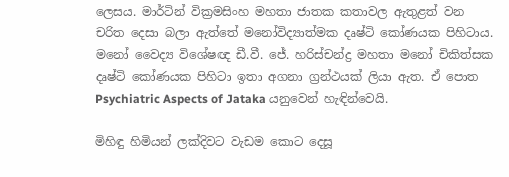ලෙසය. මාර්ටින් වික්‍රමසිංහ මහතා ජාතක කතාවල ඇතුළත් වන චරිත දෙසා බලා ඇත්තේ මනෝවිද්‍යාත්මක දෘෂ්ටි කෝණයක පිහිටාය. මනෝ වෛද්‍ය විශේෂඥ ඩී.වී. ජේ. හරිස්චන්ද්‍ර මහතා මනෝ චිකිත්සක දෘෂ්ටි කෝණයක පිහිටා ඉතා අගනා ග්‍රන්ථයක් ලියා ඇත. ඒ පොත Psychiatric Aspects of Jataka යනුවෙන් හැඳින්වෙයි.

මිහිඳු හිමියන් ලක්දිවට වැඩම කොට දෙසූ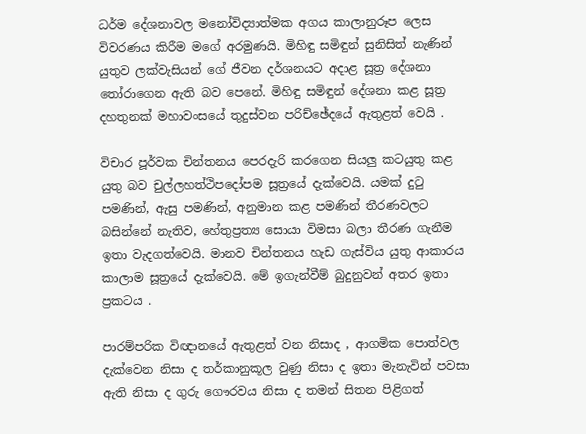ධර්ම දේශනාවල මනෝවිද්‍යාත්මක අගය කාලානුරූප ලෙස විවරණය කිරීම මගේ අරමුණයි. මිහිඳු සමිඳුන් සුනිසිත් නැණින් යුතුව ලක්වැසියන් ගේ ජීවන දර්ශනයට අදාළ සූත්‍ර දේශනා තෝරාගෙන ඇති බව පෙනේ. මිහිඳු සමිඳුන් දේශනා කළ සූත්‍ර දහතුනක් මහාවංසයේ තුදුස්වන පරිච්ඡේදයේ ඇතුළත් වෙයි .

විචාර පූර්වක චින්තනය පෙරදැරි කරගෙන සියලු කටයුතු කළ යුතු බව චුල්ලහත්ථිපදෝපම සූත්‍රයේ දැක්වෙයි. යමක් දුටු පමණින්, ඇසු පමණින්, අනුමාන කළ පමණින් තීරණවලට බසින්නේ නැතිව, හේතුප්‍රත්‍ය සොයා විමසා බලා තීරණ ගැනීම ඉතා වැදගත්වෙයි. මානව චින්තනය හැඩ ගැස්විය යුතු ආකාරය කාලාම සූත්‍රයේ දැක්වෙයි. මේ ඉගැන්වීම් බුදුනුවන් අතර ඉතා ප්‍රකටය .

පාරම්පරික විඥානයේ ඇතුළත් වන නිසාද , ආගමික පොත්වල දැක්වෙන නිසා ද තර්කානුකූල වුණු නිසා ද ඉතා මැනැවින් පවසා ඇති නිසා ද ගුරු ගෞරවය නිසා ද තමන් සිතන පිළිගත්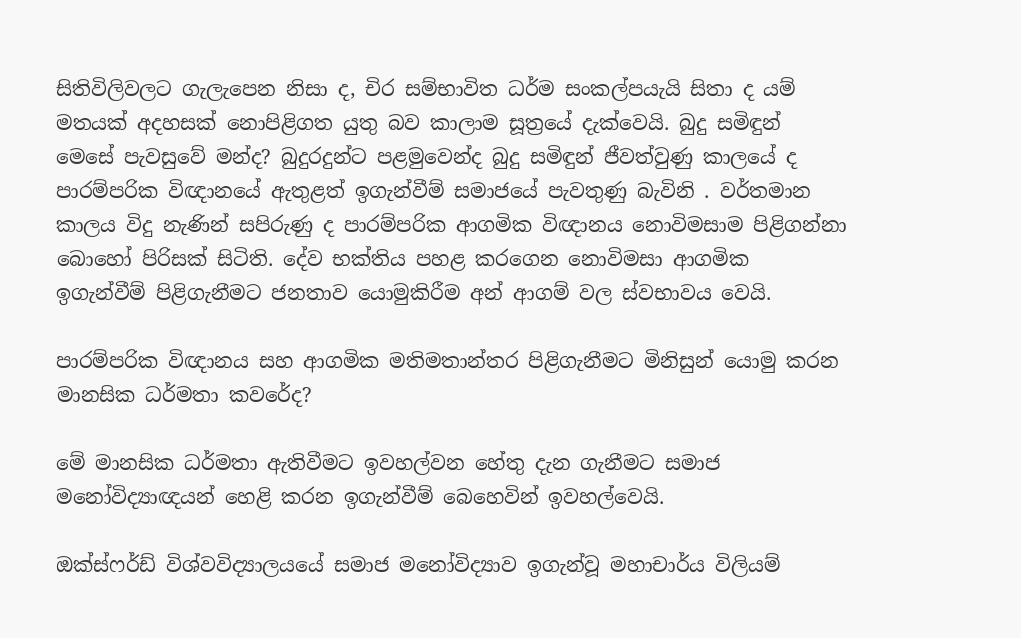සිතිවිලිවලට ගැලැපෙන නිසා ද, චිර සම්භාවිත ධර්ම සංකල්පයැයි සිතා ද යම් මතයක් අදහසක් නොපිළිගත යුතු බව කාලාම සූත්‍රයේ දැක්වෙයි. බුදු සමිඳුන් මෙසේ පැවසුවේ මන්ද? බුදුරදුන්ට පළමුවෙන්ද බුදු සමිඳුන් ජීවත්වුණු කාලයේ ද පාරම්පරික විඥානයේ ඇතුළත් ඉගැන්වීම් සමාජයේ පැවතුණු බැවිනි . වර්තමාන කාලය විදු නැණින් සපිරුණු ද පාරම්පරික ආගමික විඥානය නොවිමසාම පිළිගන්නා බොහෝ පිරිසක් සිටිති. දේව භක්තිය පහළ කරගෙන නොවිමසා ආගමික ඉගැන්වීම් පිළිගැනීමට ජනතාව යොමුකිරීම අන් ආගම් වල ස්වභාවය වෙයි.

පාරම්පරික විඥානය සහ ආගමික මතිමතාන්තර පිළිගැනීමට මිනිසුන් යොමු කරන මානසික ධර්මතා කවරේද?

මේ මානසික ධර්මතා ඇතිවීමට ඉවහල්වන හේතු දැන ගැනීමට සමාජ මනෝවිද්‍යාඥයන් හෙළි කරන ඉගැන්වීම් බෙහෙවින් ඉවහල්වෙයි.

ඔක්ස්ෆර්ඩ් විශ්වවිද්‍යාලයයේ සමාජ මනෝවිද්‍යාව ඉගැන්වූ මහාචාර්ය විලියම්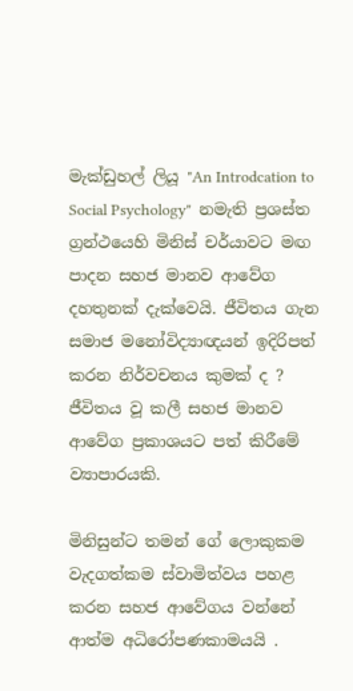මැක්ඩුහල් ලියූ "An Introdcation to Social Psychology"  නමැති ප්‍රශස්ත ග්‍රන්ථයෙහි මිනිස් චර්යාවට මඟ පාදන සහජ මානව ආවේග දහතුනක් දැක්වෙයි. ජීවිතය ගැන සමාජ මනෝවිද්‍යාඥයන් ඉදිරිපත් කරන නිර්වචනය කුමක් ද ? ජීවිතය වූ කලී සහජ මානව ආවේග ප්‍රකාශයට පත් කිරීමේ ව්‍යාපාරයකි.

මිනිසුන්ට තමන් ගේ ලොකුකම වැදගත්කම ස්වාමිත්වය පහළ කරන සහජ ආවේගය වන්නේ ආත්ම අධිරෝපණකාමයයි .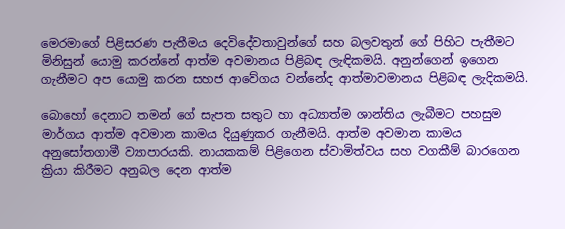මෙරමාගේ පිළිසරණ පැතීමය දෙවිදේවතාවුන්ගේ සහ බලවතුන් ගේ පිහිට පැතීමට මිනිසුන් යොමු කරන්නේ ආත්ම අවමානය පිළිබඳ ලැඳිකමයි. අනුන්ගෙන් ඉගෙන ගැනීමට අප යොමු කරන සහජ ආවේගය වන්නේද ආත්මාවමානය පිළිබඳ ලැදිකමයි.

බොහෝ දෙනාට තමන් ගේ සැපත සතුට හා අධ්‍යාත්ම ශාන්තිය ලැබීමට පහසුම මාර්ගය ආත්ම අවමාන කාමය දියුණුකර ගැනීමයි. ආත්ම අවමාන කාමය අනුසෝතගාමී ව්‍යාපාරයකි. නායකකම් පිළිගෙන ස්වාමිත්වය සහ වගකීම් බාරගෙන ක්‍රියා කිරීමට අනුබල දෙන ආත්ම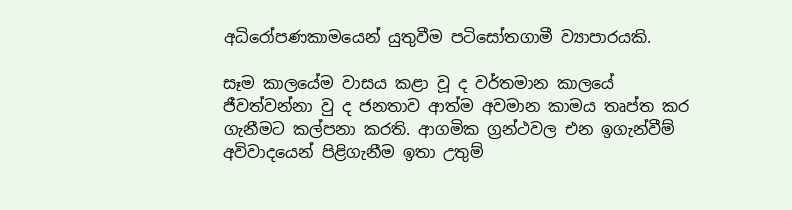අධිරෝපණකාමයෙන් යුතුවීම පටිසෝතගාමී ව්‍යාපාරයකි.

සෑම කාලයේම වාසය කළා වූ ද වර්තමාන කාලයේ ජීවත්වන්නා වු ද ජනතාව ආත්ම අවමාන කාමය තෘප්ත කර ගැනීමට කල්පනා කරති. ආගමික ග්‍රන්ථවල එන ඉගැන්වීම් අවිවාදයෙන් පිළිගැනීම ඉතා උතුම්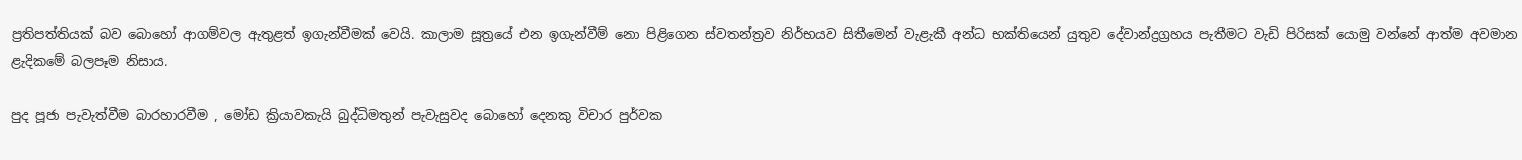ප්‍රතිපත්තියක් බව බොහෝ ආගම්වල ඇතුළත් ඉගැන්වීමක් වෙයි. කාලාම සූත්‍රයේ එන ඉගැන්වීම් නො පිළිගෙන ස්වතන්ත්‍රව නිර්භයව සිතීමෙන් වැළැකී අන්ධ භක්තියෙන් යුතුව දේවාන්ද්‍රග්‍රහය පැතීමට වැඩි පිරිසක් යොමු වන්නේ ආත්ම අවමාන ළැදිකමේ බලපෑම නිසාය.

පුද පූජා පැවැත්වීම බාරහාරවීම , මෝඩ ක්‍රියාවකැයි බුද්ධිමතුන් පැවැසුවද බොහෝ දෙනකු විචාර පුර්වක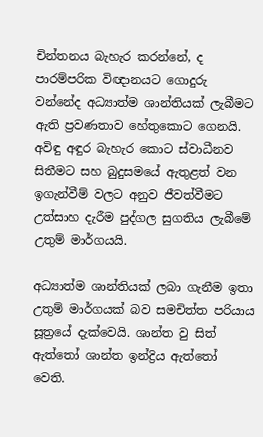චින්තනය බැහැර කරන්නේ, ද පාරම්පරික විඥානයට ගොදුරු වන්නේද අධ්‍යාත්ම ශාන්තියක් ලැබීමට ඇති ප්‍රවණතාව හේතුකොට ගෙනයි. අවිඳු අඳුර බැහැර කොට ස්වාධීනව සිතීමට සහ බුදුසමයේ ඇතුළත් වන ඉගැන්වීම් වලට අනුව ජීවත්වීමට උත්සාහ දැරීම පුද්ගල සුගතිය ලැබීමේ උතුම් මාර්ගයයි.

අධ්‍යාත්ම ශාන්තියක් ලබා ගැනීම ඉතා උතුම් මාර්ගයක් බව සමචිත්ත පරියාය සූත්‍රයේ දැක්වෙයි. ශාන්ත වු සිත් ඇත්තෝ ශාන්ත ඉන්ද්‍රිය ඇත්තෝ වෙති.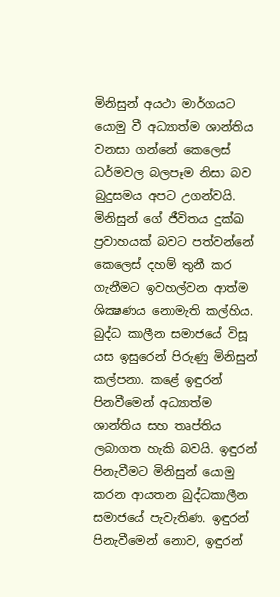මිනිසුන් අයථා මාර්ගයට යොමු වී අධ්‍යාත්ම ශාන්තිය වනසා ගන්නේ කෙලෙස් ධර්මවල බලපෑම නිසා බව බුදුසමය අපට උගන්වයි. මිනිසුන් ගේ ජීවිතය දුක්ඛ ප්‍රවාහයක් බවට පත්වන්නේ කෙලෙස් දහම් තුනී කර ගැනීමට ඉවහල්වන ආත්ම ශික්‍ෂණය නොමැති කල්හිය. බුද්ධ කාලීන සමාජයේ විසූ යස ඉසුරෙන් පිරුණු මිනිසුන් කල්පනා. කළේ ඉඳුරන් පිනවීමෙන් අධ්‍යාත්ම ශාන්තිය සහ තෘප්තිය ලබාගත හැකි බවයි. ඉඳුරන් පිනැවීමට මිනිසුන් යොමු කරන ආයතන බුද්ධකාලීන සමාජයේ පැවැතිණ. ඉඳුරන් පිනැවීමෙන් නොව, ඉඳුරන්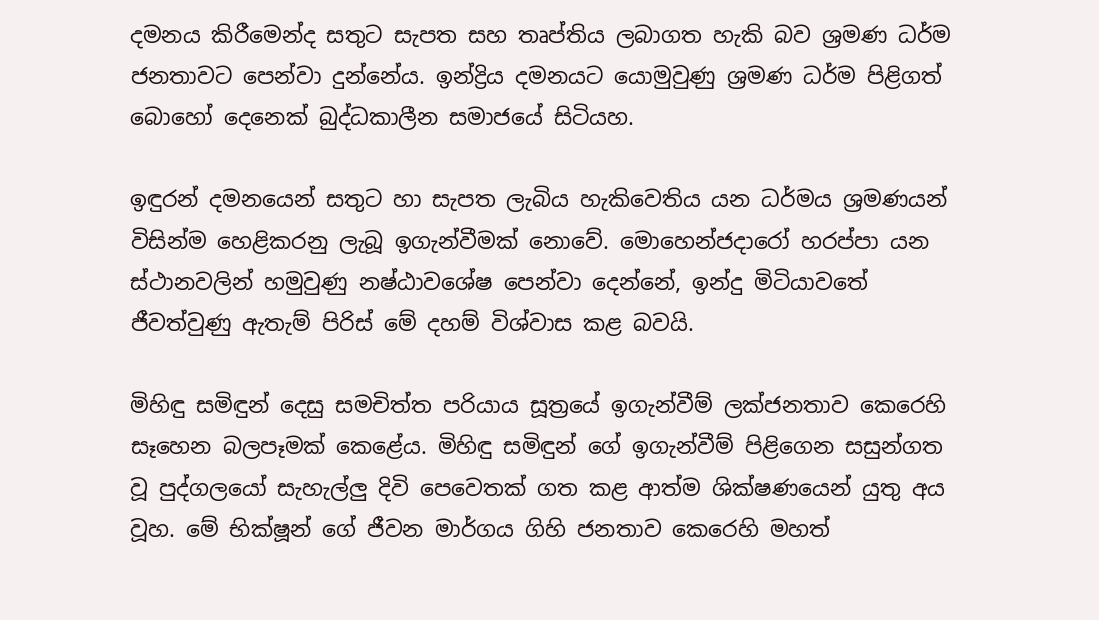දමනය කිරීමෙන්ද සතුට සැපත සහ තෘප්තිය ලබාගත හැකි බව ශ්‍රමණ ධර්ම ජනතාවට පෙන්වා දුන්නේය. ඉන්ද්‍රිය දමනයට යොමුවුණු ශ්‍රමණ ධර්ම පිළිගත් බොහෝ දෙනෙක් බුද්ධකාලීන සමාජයේ සිටියහ.

ඉඳුරන් දමනයෙන් සතුට හා සැපත ලැබිය හැකිවෙතිය යන ධර්මය ශ්‍රමණයන් විසින්ම හෙළිකරනු ලැබූ ඉගැන්වීමක් නොවේ. මොහෙන්ජදාරෝ හරප්පා යන ස්ථානවලින් හමුවුණු නෂ්ඨාවශේෂ පෙන්වා දෙන්නේ, ඉන්දු මිටියාවතේ ජීවත්වුණු ඇතැම් පිරිස් මේ දහම් විශ්වාස කළ බවයි.

මිහිඳු සමිඳුන් දෙසු සමචිත්ත පරියාය සූත්‍රයේ ඉගැන්වීම් ලක්ජනතාව කෙරෙහි සෑහෙන බලපෑමක් කෙළේය. මිහිඳු සමිඳුන් ගේ ඉගැන්වීම් පිළිගෙන සසුන්ගත වූ පුද්ගලයෝ සැහැල්ලු දිවි පෙවෙතක් ගත කළ ආත්ම ශික්ෂණයෙන් යුතු අය වූහ. මේ භික්ෂූන් ගේ ජීවන මාර්ගය ගිහි ජනතාව කෙරෙහි මහත්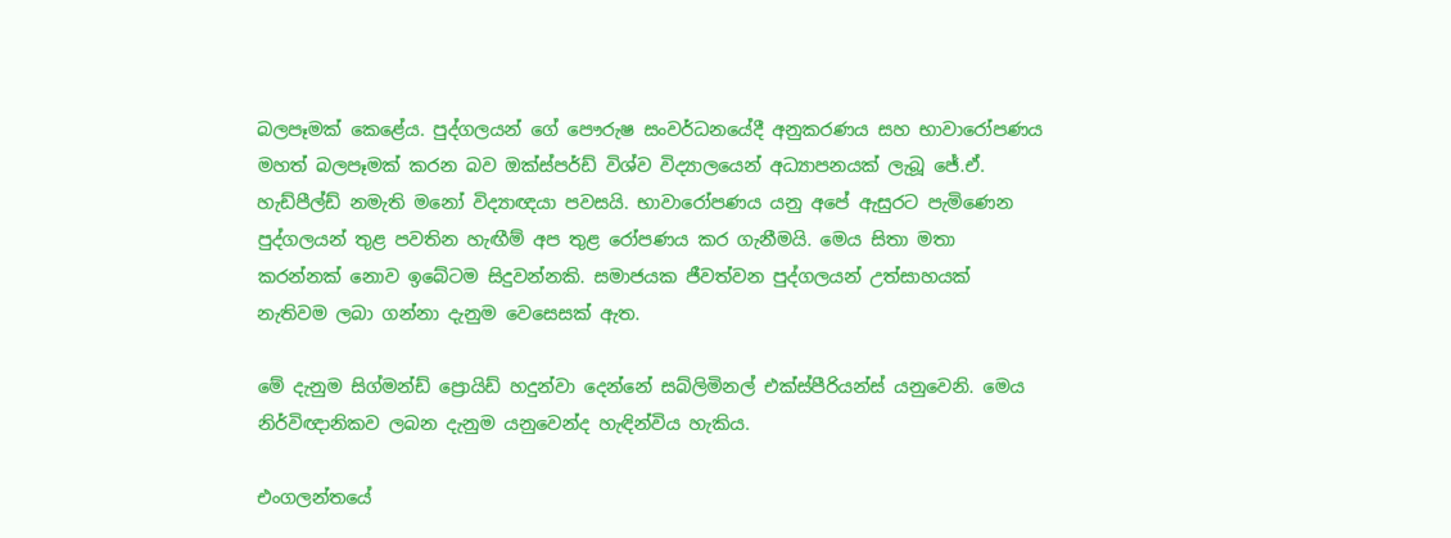බලපෑමක් කෙළේය. පුද්ගලයන් ගේ පෞරුෂ සංවර්ධනයේදී අනුකරණය සහ භාවාරෝපණය මහත් බලපෑමක් කරන බව ඔක්ස්පර්ඩ් විශ්ව විද්‍යාලයෙන් අධ්‍යාපනයක් ලැබූ ජේ.ඒ. හැඩ්පීල්ඩ් නමැති මනෝ විද්‍යාඥයා පවසයි. භාවාරෝපණය යනු අපේ ඇසුරට පැමිණෙන පුද්ගලයන් තුළ පවතින හැඟීම් අප තුළ රෝපණය කර ගැනීමයි. මෙය සිතා මතා කරන්නක් නොව ඉබේටම සිදුවන්නකි. සමාජයක ජීවත්වන පුද්ගලයන් උත්සාහයක් නැතිවම ලබා ගන්නා දැනුම වෙසෙසක් ඇත.

මේ දැනුම සිග්මන්ඩ් ප්‍රොයිඩ් හදුන්වා දෙන්නේ සබ්ලිමිනල් එක්ස්පීරියන්ස් යනුවෙනි. මෙය නිර්විඥානිකව ලබන දැනුම යනුවෙන්ද හැඳින්විය හැකිය.

එංගලන්තයේ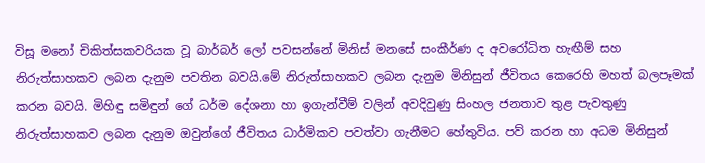විසූ මනෝ චිකිත්සකවරියක වූ බාර්බර් ලෝ පවසන්නේ මිනිස් මනසේ සංකීර්ණ ද අවරෝධිත හැඟීම් සහ නිරුත්සාහකව ලබන දැනුම පවතින බවයි.මේ නිරුත්සාහකව ලබන දැනුම මිනිසුන් ජීවිතය කෙරෙහි මහත් බලපෑමක් කරන බවයි. මිහිඳු සමිඳුන් ගේ ධර්ම දේශනා හා ඉගැන්වීම් වලින් අවදිවුණු සිංහල ජනතාව තුළ පැවතුණු නිරුත්සාහකව ලබන දැනුම ඔවුන්ගේ ජීවිතය ධාර්මිකව පවත්වා ගැනීමට හේතුවිය. පව් කරන හා අධම මිනිසුන්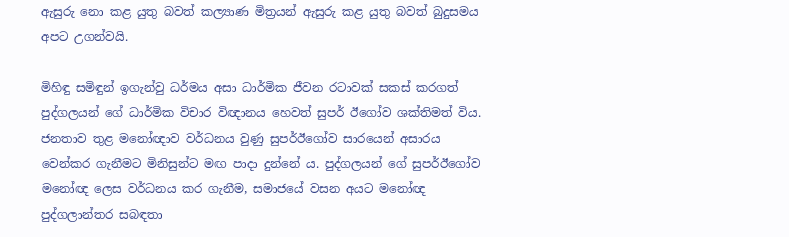ඇසුරු නො කළ යුතු බවත් කල්‍යාණ මිත්‍රයන් ඇසුරු කළ යුතු බවත් බුදුසමය අපට උගන්වයි.

මිහිඳු සමිඳුන් ඉගැන්වු ධර්මය අසා ධාර්මික ජීවන රටාවක් සකස් කරගත් පුද්ගලයන් ගේ ධාර්මික විචාර විඥානය හෙවත් සුපර් ඊගෝව ශක්තිමත් විය. ජනතාව තුළ මනෝඥාව වර්ධනය වුණු සුපර්ඊගෝව සාරයෙන් අසාරය වෙන්කර ගැනීමට මිනිසුන්ට මඟ පාදා දුන්නේ ය. පුද්ගලයන් ගේ සුපර්ඊගෝව මනෝඥ ලෙස වර්ධනය කර ගැනීම, සමාජයේ වසන අයට මනෝඥ පුද්ගලාන්තර සබඳතා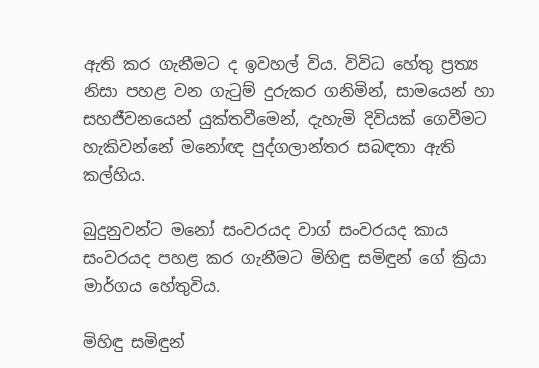ඇති කර ගැනීමට ද ඉවහල් විය. විවිධ හේතු ප්‍රත්‍ය නිසා පහළ වන ගැටුම් දුරුකර ගනිමින්, සාමයෙන් හා සහජීවනයෙන් යුක්තවීමෙන්, දැහැමි දිවියක් ගෙවීමට හැකිවන්නේ මනෝඥ පුද්ගලාන්තර සබඳතා ඇති කල්හිය.

බුදුනුවන්ට මනෝ සංවරයද වාග් සංවරයද කාය සංවරයද පහළ කර ගැනීමට මිහිඳු සමිඳුන් ගේ ක්‍රියා මාර්ගය හේතුවිය.

මිහිඳු සමිඳුන්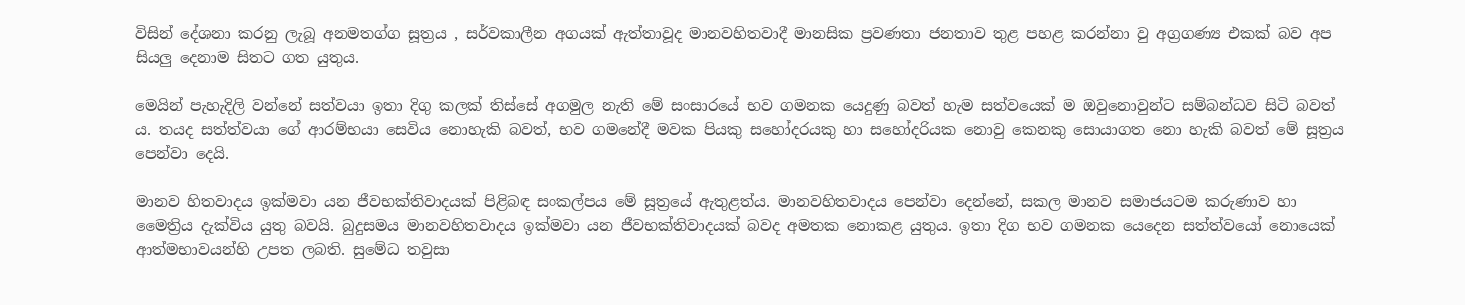විසින් දේශනා කරනු ලැබූ අනමතග්ග සූත්‍රය , සර්වකාලීන අගයක් ඇත්තාවූද මානවහිතවාදී මානසික ප්‍රවණතා ජනතාව තුළ පහළ කරන්නා වු අග්‍රගණ්‍ය එකක් බව අප සියලු දෙනාම සිතට ගත යුතුය.

මෙයින් පැහැදිලි වන්නේ සත්වයා ඉතා දිගු කලක් තිස්සේ අගමුල නැති මේ සංසාරයේ භව ගමනක යෙදුණු බවත් හැම සත්වයෙක් ම ඔවුනොවුන්ට සම්බන්ධව සිටි බවත් ය. තයද සත්ත්වයා ගේ ආරම්භයා සෙවිය නොහැකි බවත්, භව ගමනේදී මවක පියකු සහෝදරයකු හා සහෝදරියක නොවු කෙනකු සොයාගත නො හැකි බවත් මේ සූත්‍රය පෙන්වා දෙයි.

මානව හිතවාදය ඉක්මවා යන ජීවභක්තිවාදයක් පිළිබඳ සංකල්පය මේ සූත්‍රයේ ඇතුළත්ය. මානවහිතවාදය පෙන්වා දෙන්නේ, සකල මානව සමාජයටම කරුණාව හා මෛත්‍රිය දැක්විය යුතු බවයි. බුදුසමය මානවහිතවාදය ඉක්මවා යන ජීවභක්තිවාදයක් බවද අමතක නොකළ යුතුය. ඉතා දිග භව ගමනක යෙදෙන සත්ත්වයෝ නොයෙක් ආත්මභාවයන්හි උපත ලබති. සුමේධ තවුසා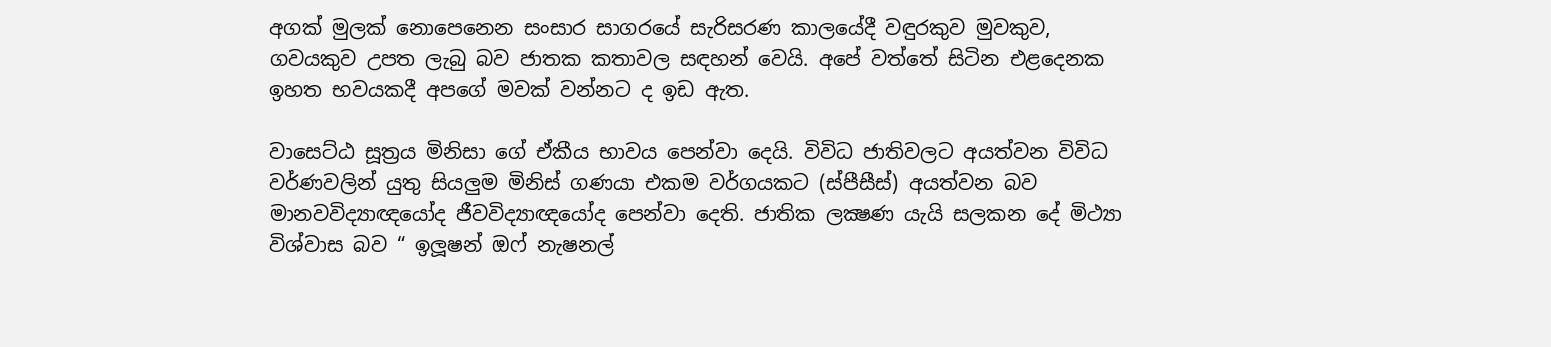අගක් මුලක් නොපෙනෙන සංසාර සාගරයේ සැරිසරණ කාලයේදී වඳුරකුව මුවකුව, ගවයකුව උපත ලැබු බව ජාතක කතාවල සඳහන් වෙයි. අපේ වත්තේ සිටින එළදෙනක ඉහත භවයකදී අපගේ මවක් වන්නට ද ඉඩ ඇත.

වාසෙට්ඨ සූත්‍රය මිනිසා ගේ ඒකීය භාවය පෙන්වා දෙයි. විවිධ ජාතිවලට අයත්වන විවිධ වර්ණවලින් යුතු සියලුම මිනිස් ගණයා එකම වර්ගයකට (ස්පීසීස්) අයත්වන බව මානවවිද්‍යාඥයෝද ජීවවිද්‍යාඥයෝද පෙන්වා දෙති. ජාතික ලක්‍ෂණ යැයි සලකන දේ මිථ්‍යා විශ්වාස බව “ ඉලූෂන් ඔෆ් නැෂනල්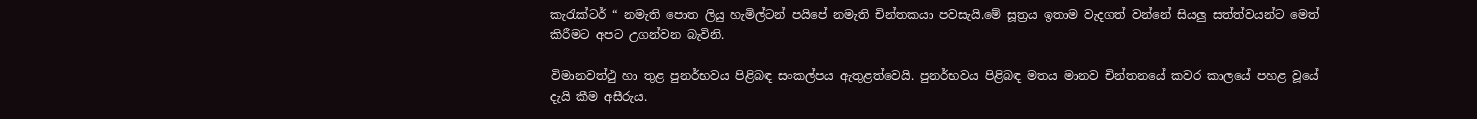කැරැක්ටර් “ නමැති පොත ලියු හැමිල්ටන් පයිපේ නමැති චින්තකයා පවසැයි.මේ සූත්‍රය ඉතාම වැදගත් වන්නේ සියලු සත්ත්වයන්ට මෙත් කිරීමට අපට උගන්වන බැවිනි.

විමානවත්ථු හා තුළ පුනර්භවය පිළිබඳ සංකල්පය ඇතුළත්වෙයි. පුනර්භවය පිළිබඳ මතය මානව චින්තනයේ කවර කාලයේ පහළ වූයේ දැයි කීම අසීරුය.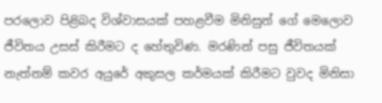පරලොව පිළිබද විශ්වාසයක් පහළවීම මිනිසුන් ගේ මෙලොව ජීවිතය උසස් කිරීමට ද හේතුවිණ. මරණින් පසු ජීවිතයක් නැත්නම් කවර අයුරේ අකුසල කර්මයක් කිරීමට වුවද මිනිසා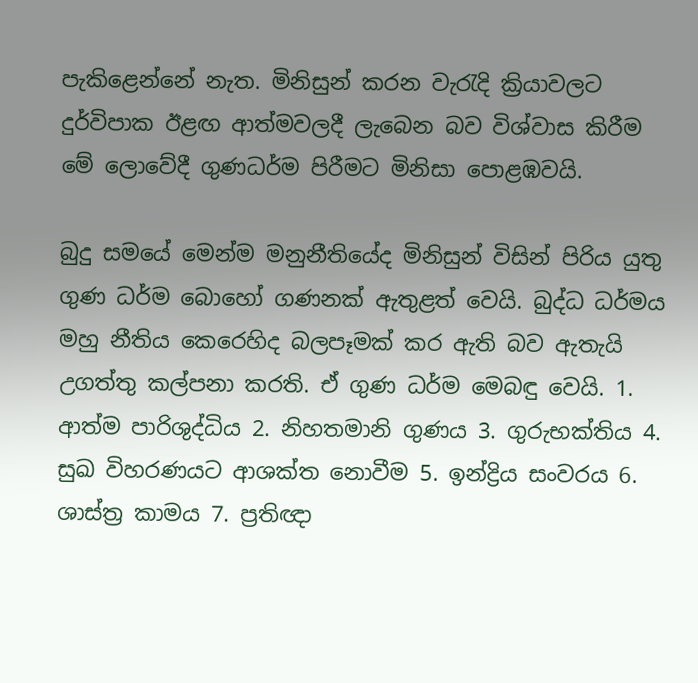පැකිළෙන්නේ නැත. මිනිසුන් කරන වැරැදි ක්‍රියාවලට දුර්විපාක ඊළඟ ආත්මවලදී ලැබෙන බව විශ්වාස කිරීම මේ ලොවේදී ගුණධර්ම පිරීමට මිනිසා පොළඹවයි.

බුදු සමයේ මෙන්ම මනුනීතියේද මිනිසුන් විසින් පිරිය යුතු ගුණ ධර්ම බොහෝ ගණනක් ඇතුළත් වෙයි. බුද්ධ ධර්මය මහු නීතිය කෙරෙහිද බලපෑමක් කර ඇති බව ඇතැයි උගත්තු කල්පනා කරති. ඒ ගුණ ධර්ම මෙබඳු වෙයි. 1. ආත්ම පාරිශුද්ධිය 2. නිහතමානි ගුණය 3. ගුරුභක්තිය 4. සුඛ විහරණයට ආශක්ත නොවීම 5. ඉන්ද්‍රිය සංවරය 6. ශාස්ත්‍ර කාමය 7. ප්‍රතිඥා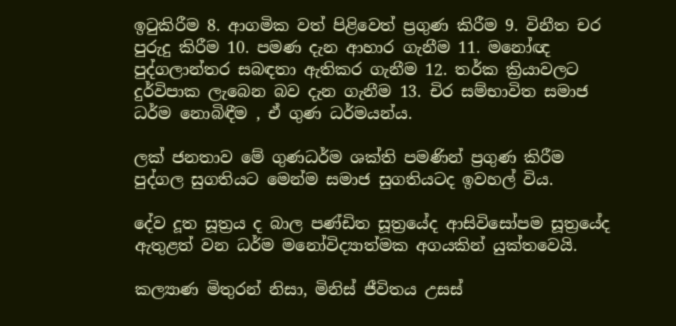ඉටුකිරීම 8. ආගමික වත් පිළිවෙත් ප්‍රගුණ කිරීම 9. විනීත චර පුරුදු කිරීම 10. පමණ දැන ආහාර ගැනීම 11. මනෝඥ පුද්ගලාන්තර සබඳතා ඇතිකර ගැනීම 12. තර්ක ක්‍රියාවලට දුර්විපාක ලැබෙන බව දැන ගැනීම 13. චිර සම්භාවිත සමාජ ධර්ම නොබිඳීම , ඒ ගුණ ධර්මයන්ය.

ලක් ජනතාව මේ ගුණධර්ම ශක්ති පමණින් ප්‍රගුණ කිරීම පුද්ගල සුගතියට මෙන්ම සමාජ සුගතියටද ඉවහල් විය.

දේව දූත සූත්‍රය ද බාල පණ්ඩිත සූත්‍රයේද ආසිවිසෝපම සූත්‍රයේද ඇතුළත් වන ධර්ම මනෝවිද්‍යාත්මක අගයකින් යුක්තවෙයි.

කල්‍යාණ මිතුරන් නිසා, මිනිස් ජීවිතය උසස්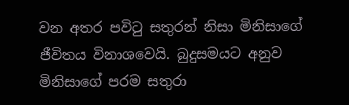වන අතර පවිටු සතුරන් නිසා මිනිසාගේ ජීවිතය විනාශවෙයි. බුදුසමයට අනුව මිනිසාගේ පරම සතුරා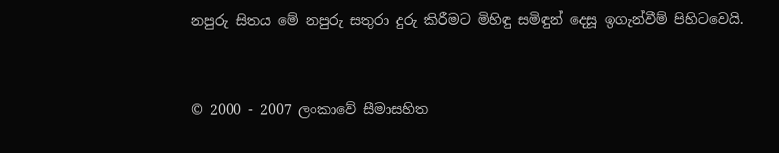නපුරු සිතය මේ නපුරු සතුරා දුරු කිරීමට මිහිඳු සමිඳුන් දෙසූ ඉගැන්වීම් පිහිටවෙයි.


© 2000 - 2007 ලංකාවේ සීමාසහිත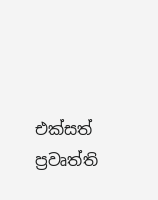එක්සත් ප්‍රවෘත්ති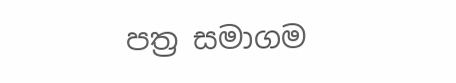පත්‍ර සමාගම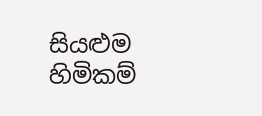සියළුම හිමිකම්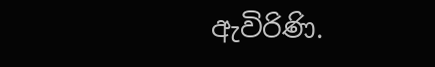ඇවිරිණි.